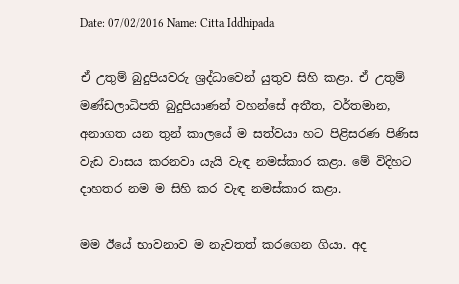Date: 07/02/2016 Name: Citta Iddhipada

ඒ උතුම් බුදුපියවරු ශ්‍රද්ධාවෙන් යුතුව සිහි කළා. ඒ උතුම් මණ්ඩලාධිපති බුදුපියාණන් වහන්සේ අතීත, වර්තමාන, අනාගත යන තුන් කාලයේ ම සත්වයා හට පිළිසරණ පිණිස වැඩ වාසය කරනවා යැයි වැඳ නමස්කාර කළා. මේ විදිහට දාහතර නම ම සිහි කර වැඳ නමස්කාර කළා.

මම ඊයේ භාවනාව ම නැවතත් කරගෙන ගියා. අද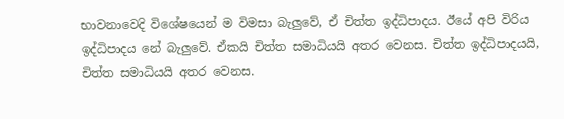භාවනාවෙදි විශේෂයෙන් ම විමසා බැලුවේ, ඒ චිත්ත ඉද්ධිපාදය. ඊයේ අපි විරිය ඉද්ධිපාදය නේ බැලුවේ. ඒකයි චිත්ත සමාධියයි අතර වෙනස. චිත්ත ඉද්ධිපාදයයි, චිත්ත සමාධියයි අතර වෙනස.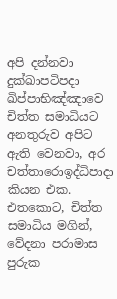අපි දන්නවා දුක්ඛාපටිපදා ඛිප්පාභිඤ්ඤාවෙ චිත්ත සමාධියට අනතුරුව අපිට ඇති වෙනවා, අර චත්තාරොඉද්ධිපාදා කියන එක. එතකොට, චිත්ත සමාධිය මගින්, වේදනා පරාමාස පුරුක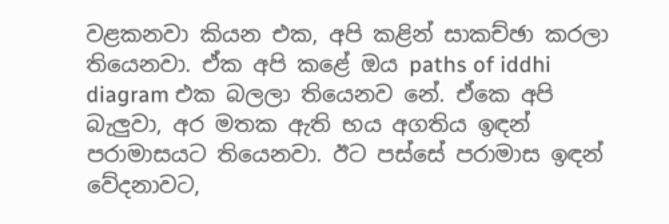වළකනවා කියන එක, අපි කළින් සාකච්ඡා කරලා තියෙනවා. ඒක අපි කළේ ඔය paths of iddhi diagram එක බලලා තියෙනව නේ. ඒකෙ අපි බැලුවා, අර මතක ඇති භය අගතිය ඉඳන් පරාමාසයට තියෙනවා. ඊට පස්සේ පරාමාස ඉඳන් වේදනාවට,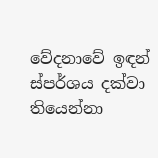වේදනාවේ ඉඳන් ස්පර්ශය දක්වා තියෙන්නා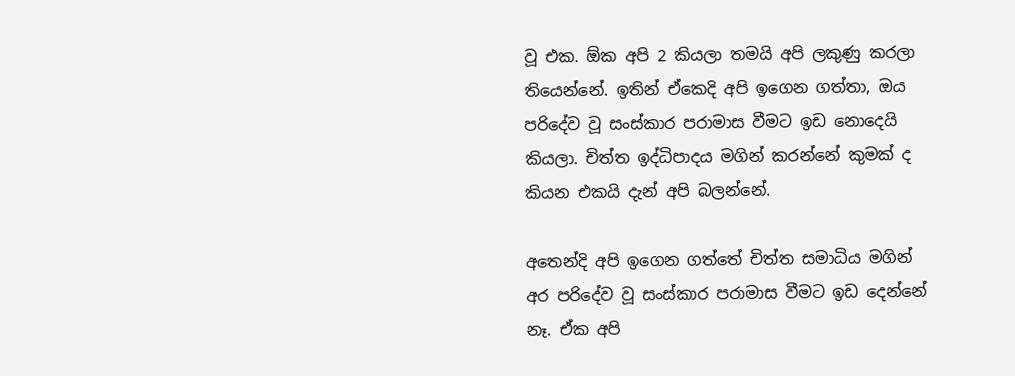වූ එක. ඕක අපි 2 කියලා තමයි අපි ලකුණු කරලා තියෙන්නේ. ඉතින් ඒකෙදි අපි ඉගෙන ගත්තා, ඔය පරිදේව වූ සංස්කාර පරාමාස වීමට ඉඩ නොදෙයි කියලා. චිත්ත ඉද්ධිපාදය මගින් කරන්නේ කුමක් ද කියන එකයි දැන් අපි බලන්නේ.

අතෙන්දි අපි ඉගෙන ගත්තේ චිත්ත සමාධිය මගින් අර පරිදේව වූ සංස්කාර පරාමාස වීමට ඉඩ දෙන්නේ නෑ. ඒක අපි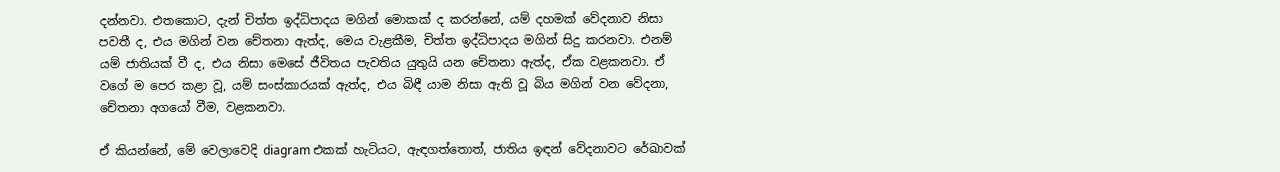දන්නවා. එතකොට, දැන් චිත්ත ඉද්ධිපාදය මගින් මොකක් ද කරන්නේ, යම් දහමක් වේදනාව නිසා පවතී ද, එය මගින් වන චේතනා ඇත්ද, මෙය වැළකීම, චිත්ත ඉද්ධිපාදය මගින් සිදු කරනවා. එනම් යම් ජාතියක් වී ද, එය නිසා මෙසේ ජීවිතය පැවතිය යුතුයි යන චේතනා ඇත්ද, ඒක වළකනවා. ඒ වගේ ම පෙර කළා වූ, යම් සංස්කාරයක් ඇත්ද, එය බිඳී යාම නිසා ඇති වූ බිය මගින් වන වේදනා, චේතනා අගයෝ වීම, වළකනවා.

ඒ කියන්නේ, මේ වෙලාවෙදි diagram එකක් හැටියට, ඇඳගත්තොත්, ජාතිය ඉඳන් වේදනාවට රේඛාවක්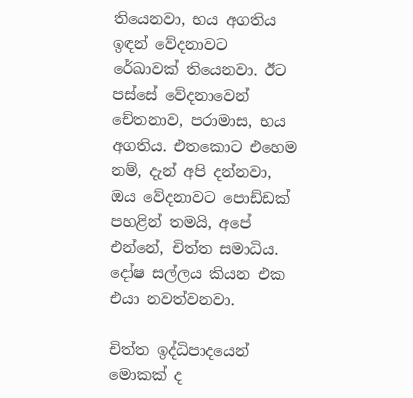තියෙනවා, භය අගතිය ඉඳන් වේදනාවට රේඛාවක් තියෙනවා. ඊට පස්සේ වේදනාවෙන් චේතනාව, පරාමාස, භය අගතිය. එතකොට එහෙම නම්, දැන් අපි දන්නවා, ඔය වේදනාවට පොඩ්ඩක් පහළින් තමයි, අපේ එන්නේ, චිත්ත සමාධිය. දෝෂ සල්ලය කියන එක එයා නවත්වනවා.

චිත්ත ඉද්ධිපාදයෙන් මොකක් ද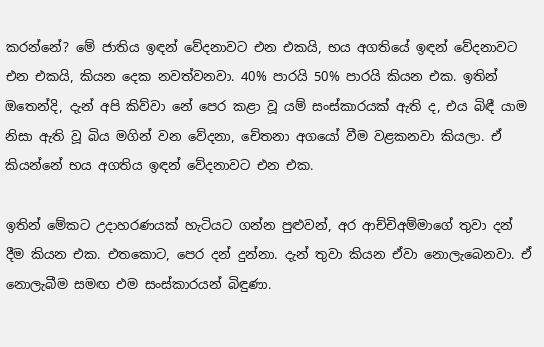කරන්නේ? මේ ජාතිය ඉඳන් වේදනාවට එන එකයි, භය අගතියේ ඉඳන් වේදනාවට එන එකයි, කියන දෙක නවත්වනවා. 40% පාරයි 50% පාරයි කියන එක. ඉතින් ඔතෙන්දි, දැන් අපි කිව්වා නේ පෙර කළා වූ යම් සංස්කාරයක් ඇති ද, එය බිඳී යාම නිසා ඇති වූ බිය මගින් වන වේදනා, චේතනා අගයෝ වීම වළකනවා කියලා. ඒ කියන්නේ භය අගතිය ඉඳන් වේදනාවට එන එක.

ඉතින් මේකට උදාහරණයක් හැටියට ගන්න පුළුවන්, අර ආච්චිඅම්මාගේ තුවා දන් දීම කියන එක. එතකොට, පෙර දන් දුන්නා. දැන් තුවා කියන ඒවා නොලැබෙනවා. ඒ නොලැබීම සමඟ එම සංස්කාරයන් බිඳුණා.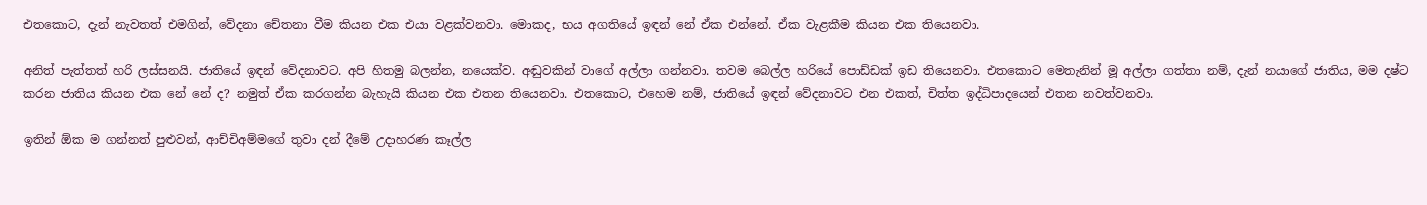එතකොට, දැන් නැවතත් එමගින්, වේදනා චේතනා වීම කියන එක එයා වළක්වනවා. මොකද, භය අගතියේ ඉඳන් නේ ඒක එන්නේ. ඒක වැළකීම කියන එක තියෙනවා.

අනිත් පැත්තත් හරි ලස්සනයි. ජාතියේ ඉඳන් වේදනාවට. අපි හිතමු බලන්න, නයෙක්ව. අඬුවකින් වාගේ අල්ලා ගන්නවා. තවම බෙල්ල හරියේ පොඩ්ඩක් ඉඩ තියෙනවා. එතකොට මෙතැනින් මූ අල්ලා ගත්තා නම්, දැන් නයාගේ ජාතිය, මම දෂ්ට කරන ජාතිය කියන එක නේ නේ ද? නමුත් ඒක කරගන්න බැහැයි කියන එක එතන තියෙනවා. එතකොට, එහෙම නම්, ජාතියේ ඉඳන් වේදනාවට එන එකත්, චිත්ත ඉද්ධිපාදයෙන් එතන නවත්වනවා.

ඉතින් ඕක ම ගන්නත් පුළුවන්, ආච්චිඅම්මගේ තුවා දන් දීමේ උදාහරණ කෑල්ල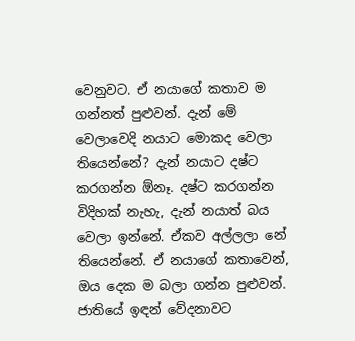වෙනුවට. ඒ නයාගේ කතාව ම ගන්නත් පුළුවන්. දැන් මේ වෙලාවෙදි නයාට මොකද වෙලා තියෙන්නේ? දැන් නයාට දෂ්ට කරගන්න ඕනෑ. දෂ්ට කරගන්න විදිහක් නැහැ, දැන් නයාත් බය වෙලා ඉන්නේ. ඒකව අල්ලලා නේ තියෙන්නේ. ඒ නයාගේ කතාවෙන්, ඔය දෙක ම බලා ගන්න පුළුවන්. ජාතියේ ඉඳන් වේදනාවට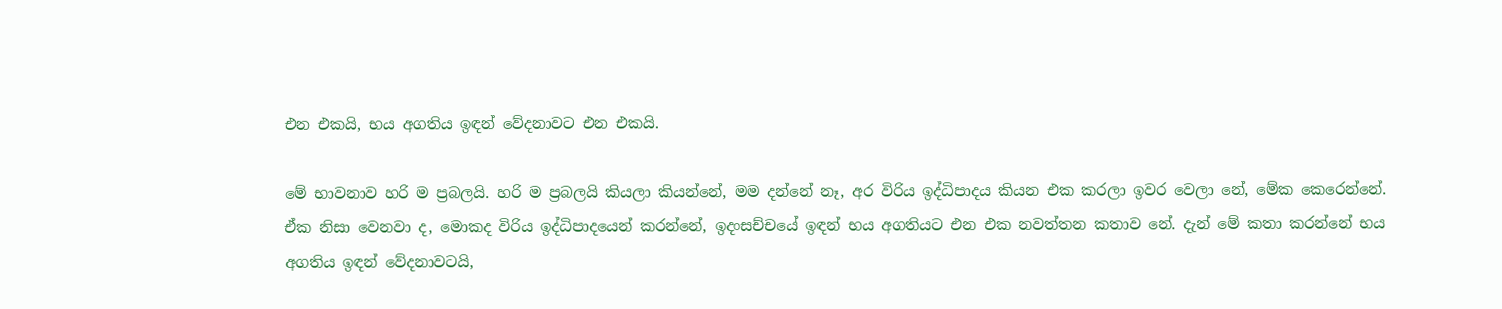එන එකයි, භය අගතිය ඉඳන් වේදනාවට එන එකයි.

මේ භාවනාව හරි ම ප්‍රබලයි. හරි ම ප්‍රබලයි කියලා කියන්නේ, මම දන්නේ නෑ, අර විරිය ඉද්ධිපාදය කියන එක කරලා ඉවර වෙලා නේ, මේක කෙරෙන්නේ. ඒක නිසා වෙනවා ද, මොකද විරිය ඉද්ධිපාදයෙන් කරන්නේ, ඉදංසච්චයේ ඉඳන් භය අගතියට එන එක නවත්තන කතාව නේ. දැන් මේ කතා කරන්නේ භය අගතිය ඉඳන් වේදනාවටයි,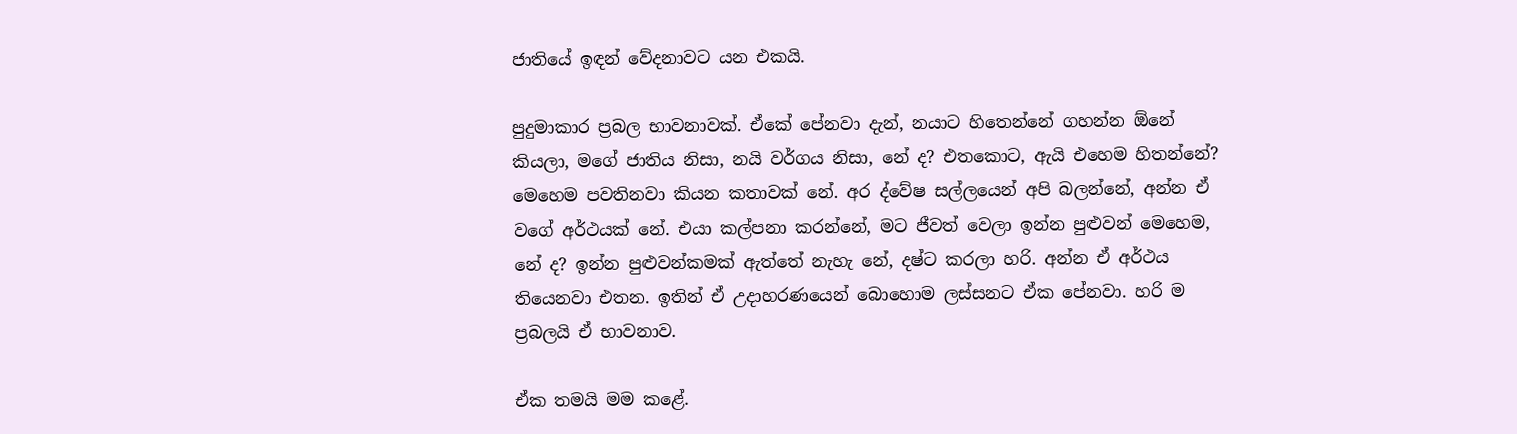ජාතියේ ඉඳන් වේදනාවට යන එකයි.

පුදුමාකාර ප්‍රබල භාවනාවක්. ඒකේ පේනවා දැන්, නයාට හිතෙන්නේ ගහන්න ඕනේ කියලා, මගේ ජාතිය නිසා, නයි වර්ගය නිසා, නේ ද? එතකොට, ඇයි එහෙම හිතන්නේ? මෙහෙම පවතිනවා කියන කතාවක් නේ. අර ද්වේෂ සල්ලයෙන් අපි බලන්නේ, අන්න ඒ වගේ අර්ථයක් නේ. එයා කල්පනා කරන්නේ, මට ජීවත් වෙලා ඉන්න පුළුවන් මෙහෙම, නේ ද? ඉන්න පුළුවන්කමක් ඇත්තේ නැහැ නේ, දෂ්ට කරලා හරි. අන්න ඒ අර්ථය තියෙනවා එතන. ඉතින් ඒ උදාහරණයෙන් බොහොම ලස්සනට ඒක පේනවා. හරි ම ප්‍රබලයි ඒ භාවනාව.

ඒක තමයි මම කළේ.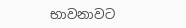භාවනාවට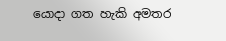යොදා ගත හැකි අමතර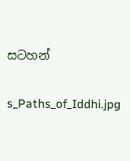සටහන්

s_Paths_of_Iddhi.jpg